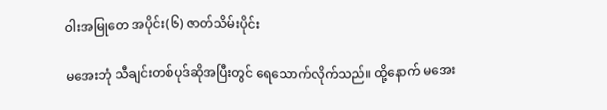ဝါးအမြုတေ အပိုင်း(၆) ဇာတ်သိမ်းပိုင်း

မအေးဘုံ သီချင်းတစ်ပုဒ်ဆိုအပြီးတွင် ရေသောက်လိုက်သည်။ ထို့နောက် မအေး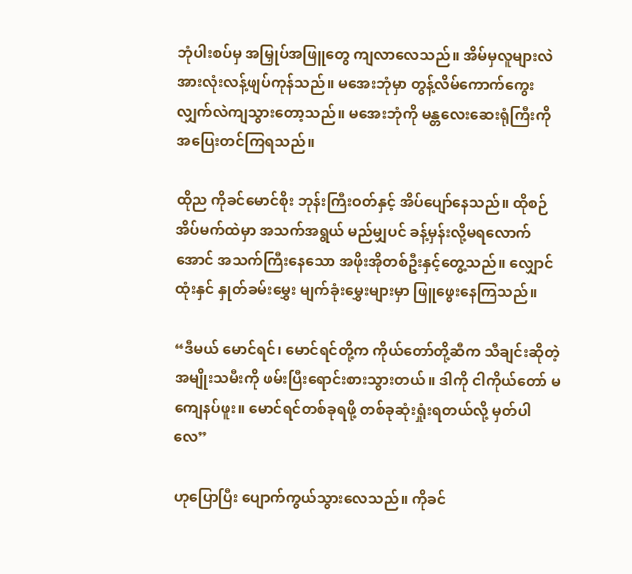ဘုံပါးစပ်မှ အမြှုပ်အဖြူတွေ ကျလာလေသည်။ အိမ်မှလူများလဲ အားလုံးလန့်ဖျပ်ကုန်သည်။ မအေးဘုံမှာ တွန့်လိမ်ကောက်ကွေးလျှက်လဲကျသွားတော့သည်။ မအေးဘုံကို မန္တလေးဆေးရုံကြီးကို အပြေးတင်ကြရသည်။

ထိုည ကိုခင်မောင်စိုး ဘုန်းကြီးဝတ်နှင့် အိပ်ပျော်နေသည်။ ထိုစဉ် အိပ်မက်ထဲမှာ အသက်အရွယ် မည်မျှပင် ခန့်မှန်းလို့မရလောက်အောင် အသက်ကြီးနေသော အဖိုးအိုတစ်ဦးနှင့်တွေ့သည်။ လျှောင်ထုံးနှင် နှုတ်ခမ်းမွှေး မျက်ခုံးမွှေးများမှာ ဖြူဖွေးနေကြသည်။

“ဒီမယ် မောင်ရင်၊ မောင်ရင်တို့က ကိုယ်တော်တို့ဆီက သီချင်းဆိုတဲ့အမျိုးသမီးကို ဖမ်းပြီးရောင်းစားသွားတယ်။ ဒါကို ငါကိုယ်တော် မကျေနပ်ဖူး။ မောင်ရင်တစ်ခုရဖို့ တစ်ခုဆုံးရှုံးရတယ်လို့ မှတ်ပါလေ”

ဟုပြောပြီး ပျောက်ကွယ်သွားလေသည်။ ကိုခင်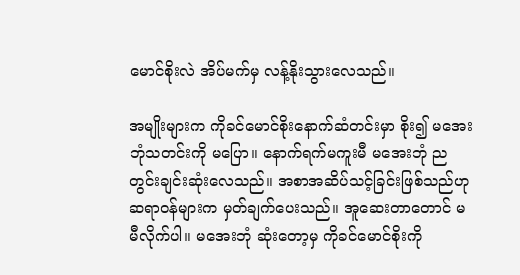မောင်စိုးလဲ အိပ်မက်မှ လန့်နိုးသွားလေသည်။

အမျိုးများက ကိုခင်မောင်စိုးနောက်ဆံတင်းမှာ စိုး၍ မအေးဘုံသတင်းကို မပြော။ နောက်ရက်မကူးမီ မအေးဘုံ ညတွင်းချင်းဆုံးလေသည်။ အစာအဆိပ်သင့်ခြင်းဖြစ်သည်ဟု ဆရာဝန်များက မှတ်ချက်ပေးသည်။ အူဆေးတာတောင် မမီလိုက်ပါ။ မအေးဘုံ ဆုံးတော့မှ ကိုခင်မောင်စိုးကို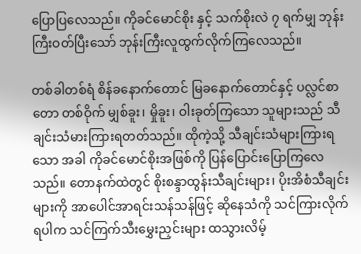ပြောပြလေသည်။ ကိုခင်မောင်စိုး နှင့် သက်စိုးလဲ ၇ ရက်မျှ ဘုန်းကြီးဝတ်ပြီးသော် ဘုန်းကြီးလူထွက်လိုက်ကြလေသည်။

တစ်ခါတစ်ရံ စိန်ခနောက်တောင် မြခနောက်တောင်နှင့် ပလ္လင်စာတော တစ်ဝိုက် မျှစ်ခူး၊ မှိုခူး၊ ဝါးခုတ်ကြသော သူများသည် သီချင်းသံမားကြားရတတ်သည်။ ထိုကဲ့သို့ သီချင်းသံများကြားရသော အခါ ကိုခင်မောင်စိုးအဖြစ်ကို ပြန်ပြောင်းပြောကြလေသည်။ တောနက်ထဲတွင် စိုးစန္ဒာထွန်းသီချင်းများ၊ ပိုးအိစံသီချင်းများကို အာပေါင်အာရင်းသန်သန်ဖြင့် ဆိုနေသံကို သင်ကြားလိုက်ရပါက သင်ကြက်သီးမွှေးညှင်းများ ထသွားလိမ့်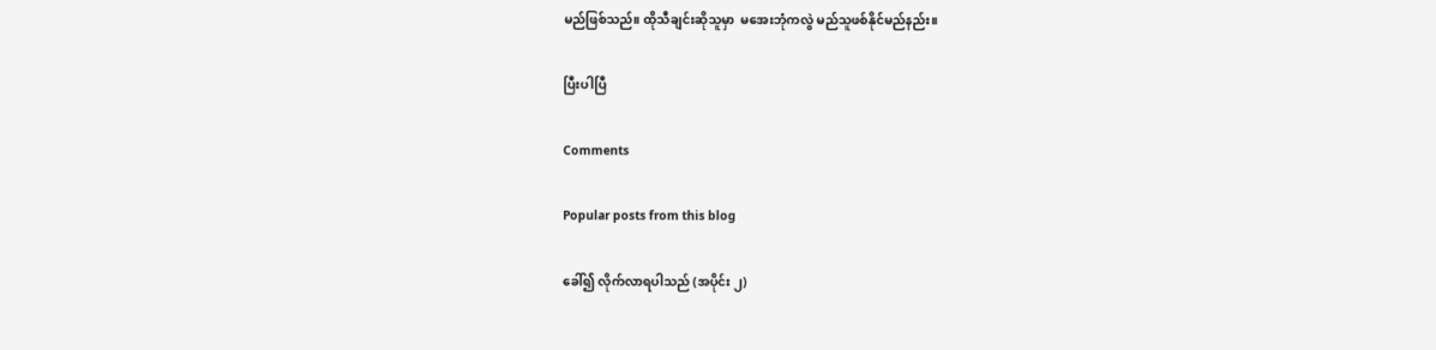မည်ဖြစ်သည်။ ထိုသီချင်းဆိုသူမှာ  မအေးဘုံကလွဲ မည်သူဖစ်နိုင်မည်နည်း။

ပြီးပါပြီ

Comments

Popular posts from this blog

ခေါ်၍ လိုက်လာရပါသည် (အပိုင်း ၂)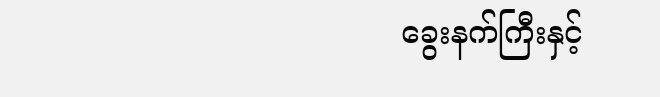ခွေးနက်ကြီးနှင့်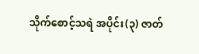သိုက်စောင့်သရဲ အပိုင်း(၃) ဇာတ်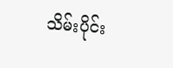သိမ်းပိုင်း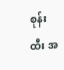စုန်းထီး အ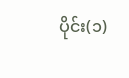ပိုင်း(၁)